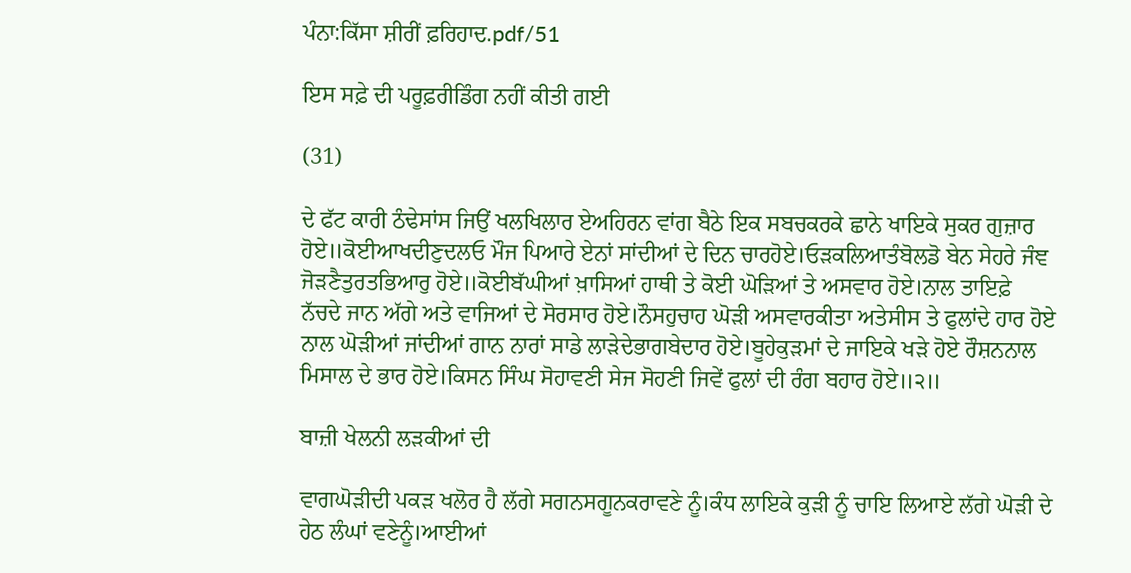ਪੰਨਾ:ਕਿੱਸਾ ਸ਼ੀਰੀਂ ਫ਼ਰਿਹਾਦ.pdf/51

ਇਸ ਸਫ਼ੇ ਦੀ ਪਰੂਫ਼ਰੀਡਿੰਗ ਨਹੀਂ ਕੀਤੀ ਗਈ

(31)

ਦੇ ਫੱਟ ਕਾਰੀ ਠੰਢੇਸਾਂਸ ਜਿਉਂ ਖਲਖਿਲਾਰ ਏਅਹਿਰਨ ਵਾਂਗ ਬੈਠੇ ਇਕ ਸਬਚਕਰਕੇ ਛਾਨੇ ਖਾਇਕੇ ਸੁਕਰ ਗੁਜ਼ਾਰ ਹੋਏ॥ਕੋਈਆਖਦੀਣੁਦਲਓ ਮੌਜ ਪਿਆਰੇ ਏਨਾਂ ਸਾਂਦੀਆਂ ਦੇ ਦਿਨ ਚਾਰਹੋਏ।ਓੜਕਲਿਆਤੰਬੋਲਡੋ ਬੇਨ ਸੇਹਰੇ ਜੰਞ ਜੋੜਣੈਤੁਰਤਭਿਆਰੁ ਹੋਏ॥ਕੋਈਬੱਘੀਆਂ ਖ਼ਾਸਿਆਂ ਹਾਥੀ ਤੇ ਕੋਈ ਘੋੜਿਆਂ ਤੇ ਅਸਵਾਰ ਹੋਏ।ਨਾਲ ਤਾਇਫ਼ੇ ਨੱਚਦੇ ਜਾਨ ਅੱਗੇ ਅਤੇ ਵਾਜਿਆਂ ਦੇ ਸੋਰਸਾਰ ਹੋਏ।ਨੌਸਹੁਚਾਹ ਘੋੜੀ ਅਸਵਾਰਕੀਤਾ ਅਤੇਸੀਸ ਤੇ ਫੁਲਾਂਦੇ ਹਾਰ ਹੋਏ ਨਾਲ ਘੋੜੀਆਂ ਜਾਂਦੀਆਂ ਗਾਨ ਨਾਰਾਂ ਸਾਡੇ ਲਾੜੇਦੇਭਾਗਬੇਦਾਰ ਹੋਏ।ਬੂਹੇਕੁੜਮਾਂ ਦੇ ਜਾਇਕੇ ਖੜੇ ਹੋਏ ਰੌਸ਼ਨਨਾਲ ਮਿਸਾਲ ਦੇ ਭਾਰ ਹੋਏ।ਕਿਸਨ ਸਿੰਘ ਸੋਹਾਵਣੀ ਸੇਜ ਸੋਹਣੀ ਜਿਵੇਂ ਫੁਲਾਂ ਦੀ ਰੰਗ ਬਹਾਰ ਹੋਏ॥੨॥

ਬਾਜ਼ੀ ਖੇਲਨੀ ਲੜਕੀਆਂ ਦੀ

ਵਾਗਘੋੜੀਦੀ ਪਕੜ ਖਲੋਰ ਹੈ ਲੱਗੇ ਸਗਨਸਗੂਨਕਰਾਵਣੇ ਨੂੰ।ਕੰਧ ਲਾਇਕੇ ਕੁੜੀ ਨੂੰ ਚਾਇ ਲਿਆਏ ਲੱਗੇ ਘੋੜੀ ਦੇ ਹੇਠ ਲੰਘਾਂ ਵਣੇਨੂੰ।ਆਈਆਂ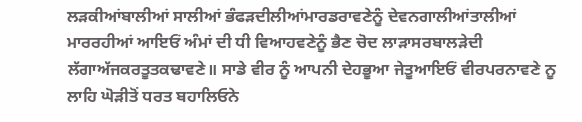ਲੜਕੀਆਂਬਾਲੀਆਂ ਸਾਲੀਆਂ ਭੰਫੜਦੀਲੀਆਂਮਾਰਡਰਾਵਣੇਨੂੰ ਦੇਵਨਗਾਲੀਆਂਤਾਲੀਆਂ ਮਾਰਰਹੀਆਂ ਆਇਓਂ ਅੰਮਾਂ ਦੀ ਧੀ ਵਿਆਹਵਣੇਨੂੰ ਭੈਣ ਚੋਦ ਲਾੜਾਸਰਬਾਲੜੇਦੀ ਲੱਗਾਅੱਜਕਰਤੂਤਕਢਾਵਣੇ॥ ਸਾਡੇ ਵੀਰ ਨੂੰ ਆਪਨੀ ਦੇਹਭੂਆ ਜੇਤੂਆਇਓਂ ਵੀਰਪਰਨਾਵਣੇ ਨੂ ਲਾਹਿ ਘੋੜੀਤੋਂ ਧਰਤ ਬਹਾਲਿਓਨੇ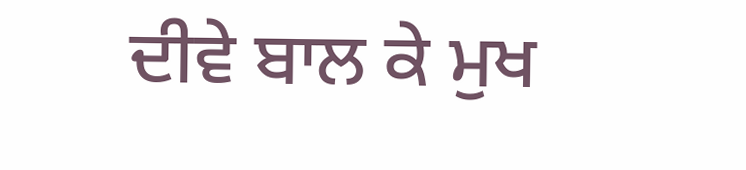ਦੀਵੇ ਬਾਲ ਕੇ ਮੁਖ